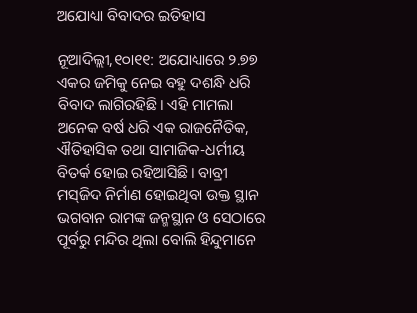ଅଯୋଧ୍ୟା ବିବାଦର ଇତିହାସ

ନୂଆଦିଲ୍ଲୀ,୧୦ା୧୧: ଅଯୋଧ୍ୟାରେ ୨.୭୭ ଏକର ଜମିକୁ ନେଇ ବହୁ ଦଶନ୍ଧି ଧରି ବିବାଦ ଲାଗିରହିଛି। ଏହି ମାମଲା ଅନେକ ବର୍ଷ ଧରି ଏକ ରାଜନୈତିକ, ଐତିହାସିକ ତଥା ସାମାଜିକ-ଧର୍ମୀୟ ବିତର୍କ ହୋଇ ରହିଆସିଛି। ବାବ୍ରୀ ମସ୍‌ଜିଦ ନିର୍ମାଣ ହୋଇଥିବା ଉକ୍ତ ସ୍ଥାନ ଭଗବାନ ରାମଙ୍କ ଜନ୍ମସ୍ଥାନ ଓ ସେଠାରେ ପୂର୍ବରୁ ମନ୍ଦିର ଥିଲା ବୋଲି ହିନ୍ଦୁମାନେ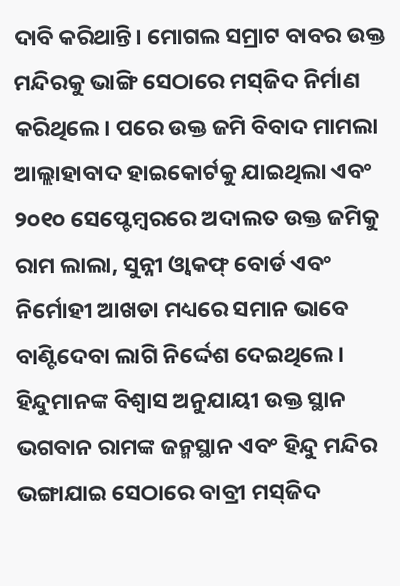ଦାବି କରିଥାନ୍ତି। ମୋଗଲ ସମ୍ରାଟ ବାବର ଉକ୍ତ ମନ୍ଦିରକୁ ଭାଙ୍ଗି ସେଠାରେ ମସ୍‌ଜିଦ ନିର୍ମାଣ କରିଥିଲେ। ପରେ ଉକ୍ତ ଜମି ବିବାଦ ମାମଲା ଆଲ୍ଲାହାବାଦ ହାଇକୋର୍ଟକୁ ଯାଇଥିଲା ଏବଂ ୨୦୧୦ ସେପ୍ଟେମ୍ବରରେ ଅଦାଲତ ଉକ୍ତ ଜମିକୁ ରାମ ଲାଲା, ସୁନ୍ନୀ ଓ୍ବାକଫ୍‌ ବୋର୍ଡ ଏବଂ ନିର୍ମୋହୀ ଆଖଡା ମଧ୍ୟରେ ସମାନ ଭାବେ ବାଣ୍ଟିଦେବା ଲାଗି ନିର୍ଦ୍ଦେଶ ଦେଇଥିଲେ। ହିନ୍ଦୁମାନଙ୍କ ବିଶ୍ୱାସ ଅନୁଯାୟୀ ଉକ୍ତ ସ୍ଥାନ ଭଗବାନ ରାମଙ୍କ ଜନ୍ମସ୍ଥାନ ଏବଂ ହିନ୍ଦୁ ମନ୍ଦିର ଭଙ୍ଗାଯାଇ ସେଠାରେ ବାବ୍ରୀ ମସ୍‌ଜିଦ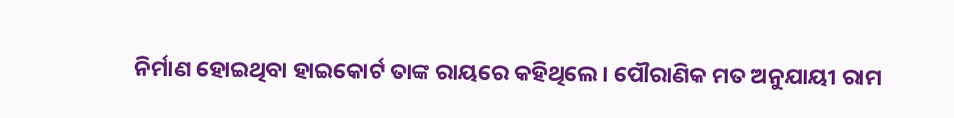ନିର୍ମାଣ ହୋଇଥିବା ହାଇକୋର୍ଟ ତାଙ୍କ ରାୟରେ କହିଥିଲେ। ପୌରାଣିକ ମତ ଅନୁଯାୟୀ ରାମ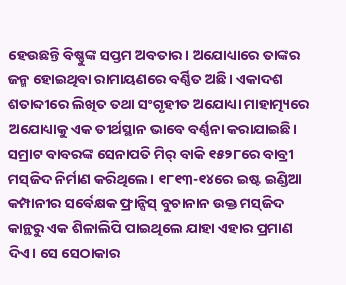ହେଉଛନ୍ତି ବିଷ୍ଣୁଙ୍କ ସପ୍ତମ ଅବତାର। ଅଯୋଧ୍ୟାରେ ତାଙ୍କର ଜନ୍ମ ହୋଇଥିବା ରାମାୟଣରେ ବର୍ଣ୍ଣିତ ଅଛି। ଏକାଦଶ ଶତାବ୍ଦୀରେ ଲିଖିତ ତଥା ସଂଗୃହୀତ ଅଯୋଧ୍ୟା ମାହାତ୍ମ୍ୟରେ ଅଯୋଧ୍ୟାକୁ ଏକ ତୀର୍ଥସ୍ଥାନ ଭାବେ ବର୍ଣ୍ଣନା କରାଯାଇଛି। ସମ୍ରାଟ ବାବରଙ୍କ ସେନାପତି ମିର୍‌ ବାକି ୧୫୨୮ରେ ବାବ୍ରୀ ମସ୍‌ଜିଦ ନିର୍ମାଣ କରିଥିଲେ। ୧୮୧୩-୧୪ରେ ଇଷ୍ଟ ଇଣ୍ଡିଆ କମ୍ପାନୀର ସର୍ବେକ୍ଷକ ଫ୍ରାନ୍ସିସ୍‌ ବୁଚାନାନ ଉକ୍ତ ମସ୍‌ଜିଦ କାନ୍ଥରୁ ଏକ ଶିଳାଲିପି ପାଇଥିଲେ ଯାହା ଏହାର ପ୍ରମାଣ ଦିଏ। ସେ ସେଠାକାର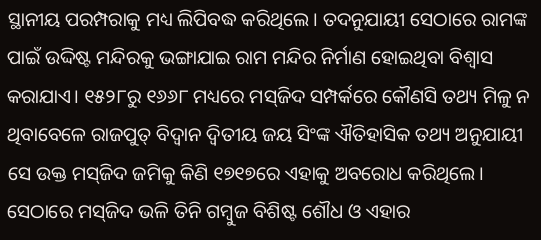ସ୍ଥାନୀୟ ପରମ୍ପରାକୁ ମଧ୍ୟ ଲିପିବଦ୍ଧ କରିଥିଲେ। ତଦନୁଯାୟୀ ସେଠାରେ ରାମଙ୍କ ପାଇଁ ଉଦ୍ଦିଷ୍ଟ ମନ୍ଦିରକୁ ଭଙ୍ଗାଯାଇ ରାମ ମନ୍ଦିର ନିର୍ମାଣ ହୋଇଥିବା ବିଶ୍ୱାସ କରାଯାଏ। ୧୫୨୮ରୁ ୧୬୬୮ ମଧ୍ୟରେ ମସ୍‌ଜିଦ ସମ୍ପର୍କରେ କୌଣସି ତଥ୍ୟ ମିଳୁ ନ ଥିବାବେଳେ ରାଜପୁତ୍‌ ବିଦ୍ୱାନ ଦ୍ୱିତୀୟ ଜୟ ସିଂଙ୍କ ଐତିହାସିକ ତଥ୍ୟ ଅନୁଯାୟୀ ସେ ଉକ୍ତ ମସ୍‌ଜିଦ ଜମିକୁ କିଣି ୧୭୧୭ରେ ଏହାକୁ ଅବରୋଧ କରିଥିଲେ। ସେଠାରେ ମସ୍‌ଜିଦ ଭଳି ତିନି ଗମ୍ବୁଜ ବିଶିଷ୍ଟ ଶୌଧ ଓ ଏହାର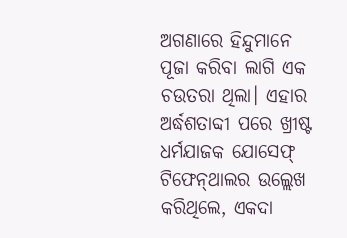ଅଗଣାରେ ହିନ୍ଦୁମାନେ ପୂଜା କରିବା ଲାଗି ଏକ ଚଉତରା ଥିଲା। ଏହାର ଅର୍ଦ୍ଧଶତାବ୍ଦୀ ପରେ ଖ୍ରୀଷ୍ଟ ଧର୍ମଯାଜକ ଯୋସେଫ୍‌ ଟିଫେନ୍‌ଥାଲର ଉଲ୍ଲେଖ କରିଥିଲେ, ଏକଦା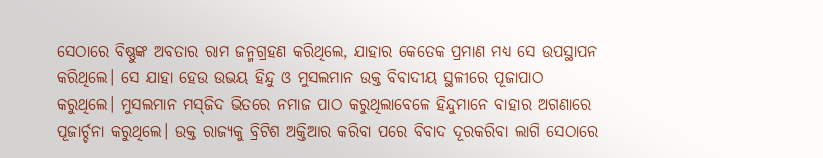ସେଠାରେ ବିଷ୍ଣୁଙ୍କ ଅବତାର ରାମ ଜନ୍ମଗ୍ରହଣ କରିଥିଲେ, ଯାହାର କେତେକ ପ୍ରମାଣ ମଧ୍ୟ ସେ ଉପସ୍ଥାପନ କରିଥିଲେ। ସେ ଯାହା ହେଉ ଉଭୟ ହିନ୍ଦୁ ଓ ମୁସଲମାନ ଉକ୍ତ ବିବାଦୀୟ ସ୍ଥଳୀରେ ପୂଜାପାଠ କରୁଥିଲେ। ମୁସଲମାନ ମସ୍‌ଜିଦ ଭିତରେ ନମାଜ ପାଠ କରୁଥିଲାବେଳେ ହିନ୍ଦୁମାନେ ବାହାର ଅଗଣାରେ ପୂଜାର୍ଚ୍ଚନା କରୁଥିଲେ। ଉକ୍ତ ରାଜ୍ୟକୁ ବ୍ରିଟିଶ ଅକ୍ତିଆର କରିବା ପରେ ବିବାଦ ଦୂରକରିବା ଲାଗି ସେଠାରେ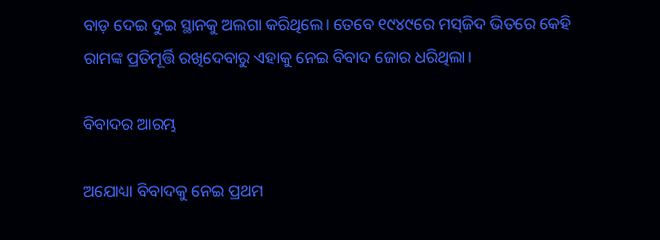ବାଡ଼ ଦେଇ ଦୁଇ ସ୍ଥାନକୁ ଅଲଗା କରିଥିଲେ। ତେବେ ୧୯୪୯ରେ ମସ୍‌ଜିଦ ଭିତରେ କେହି ରାମଙ୍କ ପ୍ରତିମୂର୍ତ୍ତି ରଖିଦେବାରୁ ଏହାକୁ ନେଇ ବିବାଦ ଜୋର ଧରିଥିଲା।

ବିବାଦର ଆରମ୍ଭ

ଅଯୋଧ୍ୟା ବିବାଦକୁ ନେଇ ପ୍ରଥମ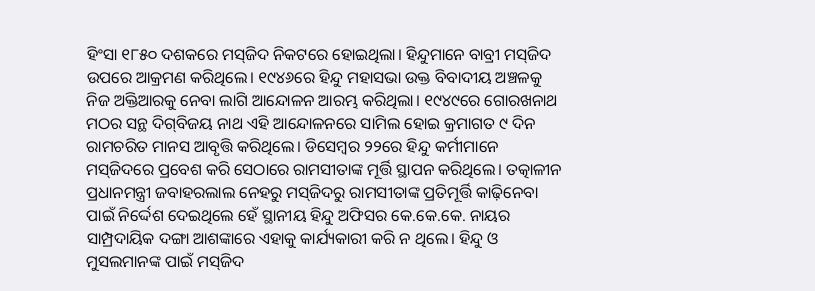ହିଂସା ୧୮୫୦ ଦଶକରେ ମସ୍‌ଜିଦ ନିକଟରେ ହୋଇଥିଲା। ହିନ୍ଦୁମାନେ ବାବ୍ରୀ ମସ୍‌ଜିଦ ଉପରେ ଆକ୍ରମଣ କରିଥିଲେ। ୧୯୪୬ରେ ହିନ୍ଦୁ ମହାସଭା ଉକ୍ତ ବିବାଦୀୟ ଅଞ୍ଚଳକୁ ନିଜ ଅକ୍ତିଆରକୁ ନେବା ଲାଗି ଆନ୍ଦୋଳନ ଆରମ୍ଭ କରିଥିଲା। ୧୯୪୯ରେ ଗୋରଖନାଥ ମଠର ସନ୍ଥ ଦିଗ୍‌ବିଜୟ ନାଥ ଏହି ଆନ୍ଦୋଳନରେ ସାମିଲ ହୋଇ କ୍ରମାଗତ ୯ ଦିନ ରାମଚରିତ ମାନସ ଆବୃତ୍ତି କରିଥିଲେ। ଡିସେମ୍ବର ୨୨ରେ ହିନ୍ଦୁ କର୍ମୀମାନେ ମସ୍‌ଜିଦରେ ପ୍ରବେଶ କରି ସେଠାରେ ରାମସୀତାଙ୍କ ମୂର୍ତ୍ତି ସ୍ଥାପନ କରିଥିଲେ। ତତ୍କାଳୀନ ପ୍ରଧାନମନ୍ତ୍ରୀ ଜବାହରଲାଲ ନେହରୁ ମସ୍‌ଜିଦରୁ ରାମସୀତାଙ୍କ ପ୍ରତିମୂର୍ତ୍ତି କାଢ଼ିନେବା ପାଇଁ ନିର୍ଦ୍ଦେଶ ଦେଇଥିଲେ ହେଁ ସ୍ଥାନୀୟ ହିନ୍ଦୁ ଅଫିସର କେ.କେ.କେ. ନାୟର ସାମ୍ପ୍ରଦାୟିକ ଦଙ୍ଗା ଆଶଙ୍କାରେ ଏହାକୁ କାର୍ଯ୍ୟକାରୀ କରି ନ ଥିଲେ। ହିନ୍ଦୁ ଓ ମୁସଲମାନଙ୍କ ପାଇଁ ମସ୍‌ଜିଦ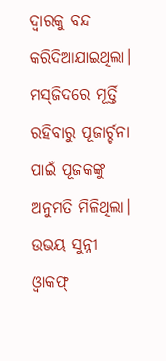ଦ୍ୱାରକୁ ବନ୍ଦ କରିଦିଆଯାଇଥିଲା। ମସ୍‌ଜିଦରେ ମୂର୍ତ୍ତି ରହିବାରୁ ପୂଜାର୍ଚ୍ଚନା ପାଇଁ ପୂଜକଙ୍କୁ ଅନୁମତି ମିଳିଥିଲା। ଉଭୟ ସୁନ୍ନୀ ଓ୍ବାକଫ୍‌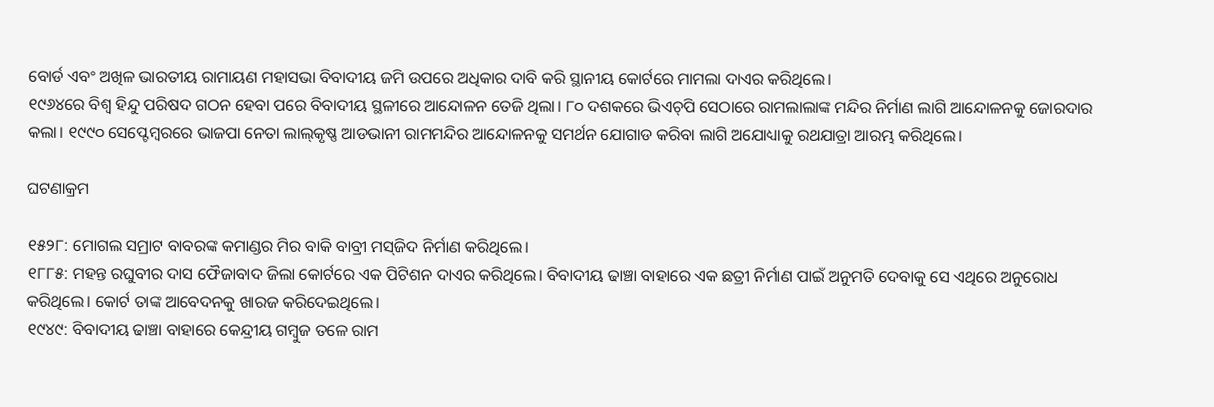ବୋର୍ଡ ଏବଂ ଅଖିଳ ଭାରତୀୟ ରାମାୟଣ ମହାସଭା ବିବାଦୀୟ ଜମି ଉପରେ ଅଧିକାର ଦାବି କରି ସ୍ଥାନୀୟ କୋର୍ଟରେ ମାମଲା ଦାଏର କରିଥିଲେ।
୧୯୬୪ରେ ବିଶ୍ୱ ହିନ୍ଦୁ ପରିଷଦ ଗଠନ ହେବା ପରେ ବିବାଦୀୟ ସ୍ଥଳୀରେ ଆନ୍ଦୋଳନ ତେଜି ଥିଲା। ୮୦ ଦଶକରେ ଭିଏଚ୍‌ପି ସେଠାରେ ରାମଲାଲାଙ୍କ ମନ୍ଦିର ନିର୍ମାଣ ଲାଗି ଆନ୍ଦୋଳନକୁ ଜୋରଦାର କଲା। ୧୯୯୦ ସେପ୍ଟେମ୍ବରରେ ଭାଜପା ନେତା ଲାଲ୍‌କୃଷ୍ଣ ଆଡଭାନୀ ରାମମନ୍ଦିର ଆନ୍ଦୋଳନକୁ ସମର୍ଥନ ଯୋଗାଡ କରିବା ଲାଗି ଅଯୋଧ୍ୟାକୁ ରଥଯାତ୍ରା ଆରମ୍ଭ କରିଥିଲେ।

ଘଟଣାକ୍ରମ

୧୫୨୮: ମୋଗଲ ସମ୍ରାଟ ବାବରଙ୍କ କମାଣ୍ଡର ମିର ବାକି ବାବ୍ରୀ ମସ୍‌ଜିଦ ନିର୍ମାଣ କରିଥିଲେ।
୧୮୮୫: ମହନ୍ତ ରଘୁବୀର ଦାସ ଫୈଜାବାଦ ଜିଲା କୋର୍ଟରେ ଏକ ପିଟିଶନ ଦାଏର କରିଥିଲେ। ବିବାଦୀୟ ଢାଞ୍ଚା ବାହାରେ ଏକ ଛତ୍ରୀ ନିର୍ମାଣ ପାଇଁ ଅନୁମତି ଦେବାକୁ ସେ ଏଥିରେ ଅନୁରୋଧ କରିଥିଲେ। କୋର୍ଟ ତାଙ୍କ ଆବେଦନକୁ ଖାରଜ କରିଦେଇଥିଲେ।
୧୯୪୯: ବିବାଦୀୟ ଢାଞ୍ଚା ବାହାରେ କେନ୍ଦ୍ରୀୟ ଗମ୍ବୁଜ ତଳେ ରାମ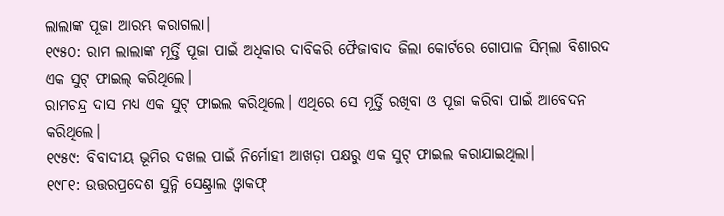ଲାଲାଙ୍କ ପୂଜା ଆରମ୍ଭ କରାଗଲା।
୧୯୫୦: ରାମ ଲାଲାଙ୍କ ମୂର୍ତ୍ତି ପୂଜା ପାଇଁ ଅଧିକାର ଦାବିକରି ଫୈଜାବାଦ ଜିଲା କୋର୍ଟରେ ଗୋପାଳ ସିମ୍‌ଲା ବିଶାରଦ ଏକ ସୁଟ୍‌ ଫାଇଲ୍‌ କରିଥିଲେ।
ରାମଚନ୍ଦ୍ର ଦାସ ମଧ୍ୟ ଏକ ସୁଟ୍‌ ଫାଇଲ କରିଥିଲେ। ଏଥିରେ ସେ ମୂର୍ତ୍ତି ରଖିବା ଓ ପୂଜା କରିବା ପାଇଁ ଆବେଦନ କରିଥିଲେ।
୧୯୫୯: ବିବାଦୀୟ ଭୂମିର ଦଖଲ ପାଇଁ ନିର୍ମୋହୀ ଆଖଡ଼ା ପକ୍ଷରୁ ଏକ ସୁଟ୍‌ ଫାଇଲ କରାଯାଇଥିଲା।
୧୯୮୧: ଉତ୍ତରପ୍ରଦେଶ ସୁନ୍ନି ସେଣ୍ଟ୍ରାଲ ଓ୍ବାକଫ୍‌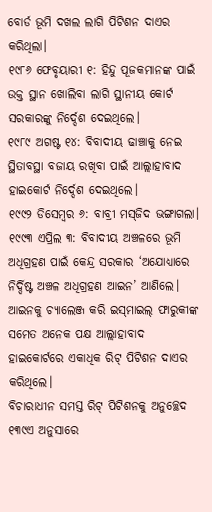ବୋର୍ଡ ଭୂମି ଦଖଲ ଲାଗି ପିଟିଶନ ଦାଏର କରିଥିଲା।
୧୯୮୬ ଫେବୃୟାରୀ ୧: ହିନ୍ଦୁ ପୂଜକମାନଙ୍କ ପାଇଁ ଉକ୍ତ ସ୍ଥାନ ଖୋଲିବା ଲାଗି ସ୍ଥାନୀୟ କୋର୍ଟ ସରକାରଙ୍କୁ ନିର୍ଦ୍ଦେଶ ଦେଇଥିଲେ।
୧୯୮୯ ଅଗଷ୍ଟ ୧୪: ବିବାଦୀୟ ଢାଞ୍ଚାକୁ ନେଇ ସ୍ଥିତାବସ୍ଥା ବଜାୟ ରଖିବା ପାଇଁ ଆଲ୍ଲାହାବାଦ ହାଇକୋର୍ଟ ନିର୍ଦ୍ଦେଶ ଦେଇଥିଲେ।
୧୯୯୨ ଡିସେମ୍ବର ୬: ବାବ୍ରୀ ମସ୍‌ଜିଦ ଭଙ୍ଗାଗଲା।
୧୯୯୩ ଏପ୍ରିଲ ୩: ବିବାଦୀୟ ଅଞ୍ଚଳରେ ଭୂମି ଅଧିଗ୍ରହଣ ପାଇଁ କେନ୍ଦ୍ର ସରକାର ‘ଅଯୋଧ୍ୟାରେ ନିର୍ଦ୍ଦିଷ୍ଟ ଅଞ୍ଚଳ ଅଧିଗ୍ରହଣ ଆଇନ’ ଆଣିଲେ।
ଆଇନକୁ ଚ୍ୟାଲେଞ୍ଜ କରି ଇସ୍‌ମାଇଲ୍‌ ଫାରୁକୀଙ୍କ ସମେତ ଅନେକ ପକ୍ଷ ଆଲ୍ଲାହାବାଦ ହାଇକୋର୍ଟରେ ଏକାଧିକ ରିଟ୍‌ ପିଟିଶନ ଦାଏର କରିଥିଲେ।
ବିଚାରାଧୀନ ସମସ୍ତ ରିଟ୍‌ ପିଟିଶନକୁ ଅନୁଚ୍ଛେଦ ୧୩୯ଏ ଅନୁସାରେ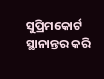ସୁପ୍ରିମକୋର୍ଟ ସ୍ଥାନାନ୍ତର କରି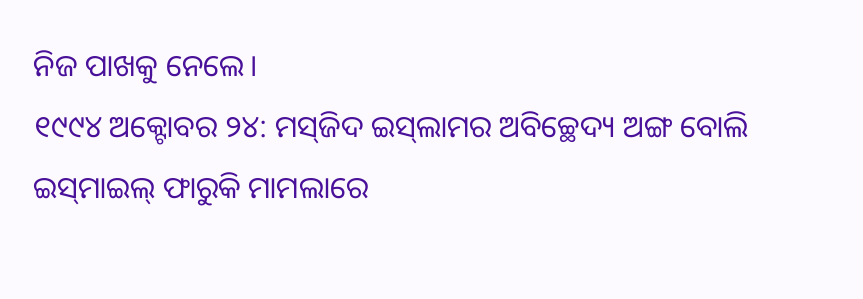ନିଜ ପାଖକୁ ନେଲେ।
୧୯୯୪ ଅକ୍ଟୋବର ୨୪: ମସ୍‌ଜିଦ ଇସ୍‌ଲାମର ଅବିଚ୍ଛେଦ୍ୟ ଅଙ୍ଗ ବୋଲି ଇସ୍‌ମାଇଲ୍‌ ଫାରୁକି ମାମଲାରେ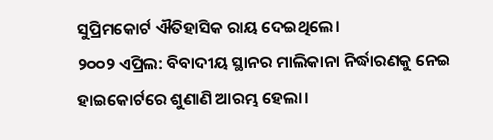ସୁପ୍ରିମକୋର୍ଟ ଐତିହାସିକ ରାୟ ଦେଇଥିଲେ।
୨୦୦୨ ଏପ୍ରିଲ: ବିବାଦୀୟ ସ୍ଥାନର ମାଲିକାନା ନିର୍ଦ୍ଧାରଣକୁ ନେଇ ହାଇକୋର୍ଟରେ ଶୁଣାଣି ଆରମ୍ଭ ହେଲା।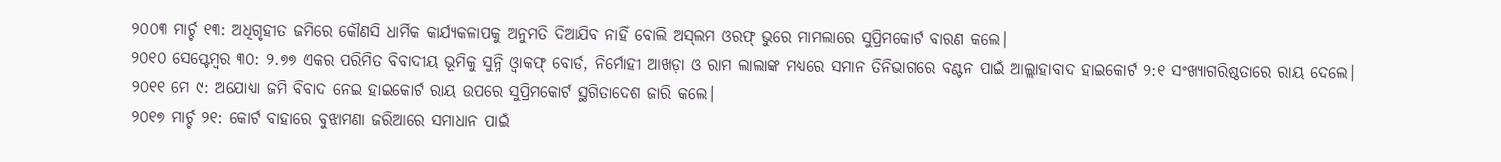୨୦୦୩ ମାର୍ଚ୍ଚ ୧୩: ଅଧିଗୃହୀତ ଜମିରେ କୌଣସି ଧାର୍ମିକ କାର୍ଯ୍ୟକଳାପକୁ ଅନୁମତି ଦିଆଯିବ ନାହିଁ ବୋଲି ଅସ୍‌ଲମ ଓରଫ୍‌ ଭୁରେ ମାମଲାରେ ସୁପ୍ରିମକୋର୍ଟ ବାରଣ କଲେ।
୨୦୧୦ ସେପ୍ଟେମ୍ବର ୩୦: ୨.୭୭ ଏକର ପରିମିତ ବିବାଦୀୟ ଭୂମିକୁ ସୁନ୍ନି ଓ୍ବାକଫ୍‌ ବୋର୍ଡ, ନିର୍ମୋହୀ ଆଖଡ଼ା ଓ ରାମ ଲାଲାଙ୍କ ମଧ୍ୟରେ ସମାନ ତିନିଭାଗରେ ବଣ୍ଟନ ପାଇଁ ଆଲ୍ଲାହାବାଦ ହାଇକୋର୍ଟ ୨:୧ ସଂଖ୍ୟାଗରିଷ୍ଠତାରେ ରାୟ ଦେଲେ।
୨୦୧୧ ମେ ୯: ଅଯୋଧ୍ୟା ଜମି ବିବାଦ ନେଇ ହାଇକୋର୍ଟ ରାୟ ଉପରେ ସୁପ୍ରିମକୋର୍ଟ ସ୍ଥଗିତାଦେଶ ଜାରି କଲେ।
୨୦୧୭ ମାର୍ଚ୍ଚ ୨୧: କୋର୍ଟ ବାହାରେ ବୁଝାମଣା ଜରିଆରେ ସମାଧାନ ପାଇଁ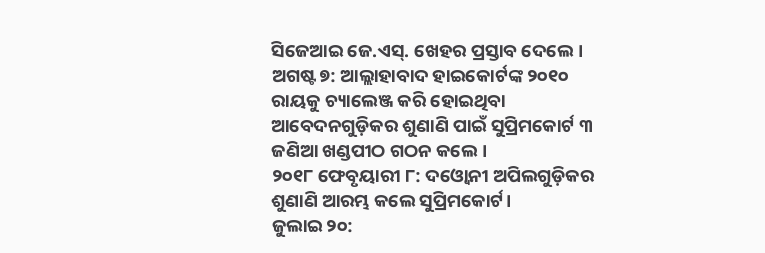ସିଜେଆଇ ଜେ.ଏସ୍‌. ଖେହର ପ୍ରସ୍ତାବ ଦେଲେ।
ଅଗଷ୍ଟ ୭: ଆଲ୍ଲାହାବାଦ ହାଇକୋର୍ଟଙ୍କ ୨୦୧୦ ରାୟକୁ ଚ୍ୟାଲେଞ୍ଜ କରି ହୋଇଥିବା ଆବେଦନଗୁଡ଼ିକର ଶୁଣାଣି ପାଇଁ ସୁପ୍ରିମକୋର୍ଟ ୩ ଜଣିଆ ଖଣ୍ଡପୀଠ ଗଠନ କଲେ।
୨୦୧୮ ଫେବୃୟାରୀ ୮: ଦଓ୍ବୋନୀ ଅପିଲଗୁଡ଼ିକର ଶୁଣାଣି ଆରମ୍ଭ କଲେ ସୁପ୍ରିମକୋର୍ଟ।
ଜୁଲାଇ ୨୦: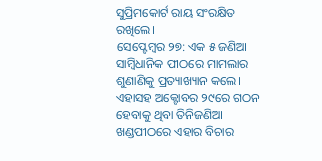ସୁପ୍ରିମକୋର୍ଟ ରାୟ ସଂରକ୍ଷିତ ରଖିଲେ।
ସେପ୍ଟେମ୍ବର ୨୭: ଏକ ୫ ଜଣିଆ ସାମ୍ବିଧାନିକ ପୀଠରେ ମାମଲାର ଶୁଣାଣିକୁ ପ୍ରତ୍ୟାଖ୍ୟାନ କଲେ। ଏହାସହ ଅକ୍ଟୋବର ୨୯ରେ ଗଠନ ହେବାକୁ ଥିବା ତିନିଜଣିଆ ଖଣ୍ଡପୀଠରେ ଏହାର ବିଚାର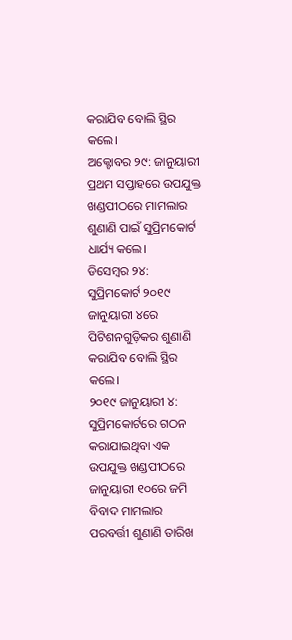କରାଯିବ ବୋଲି ସ୍ଥିର କଲେ।
ଅକ୍ଟୋବର ୨୯: ଜାନୁୟାରୀ ପ୍ରଥମ ସପ୍ତାହରେ ଉପଯୁକ୍ତ ଖଣ୍ଡପୀଠରେ ମାମଲାର ଶୁଣାଣି ପାଇଁ ସୁପ୍ରିମକୋର୍ଟ ଧାର୍ଯ୍ୟ କଲେ।
ଡିସେମ୍ବର ୨୪: ସୁପ୍ରିମକୋର୍ଟ ୨୦୧୯ ଜାନୁୟାରୀ ୪ରେ ପିଟିଶନଗୁଡ଼ିକର ଶୁଣାଣି କରାଯିବ ବୋଲି ସ୍ଥିର କଲେ।
୨୦୧୯ ଜାନୁୟାରୀ ୪:
ସୁପ୍ରିମକୋର୍ଟରେ ଗଠନ କରାଯାଇଥିବା ଏକ ଉପଯୁକ୍ତ ଖଣ୍ଡପୀଠରେ ଜାନୁୟାରୀ ୧୦ରେ ଜମି ବିବାଦ ମାମଲାର ପରବର୍ତ୍ତୀ ଶୁଣାଣି ତାରିଖ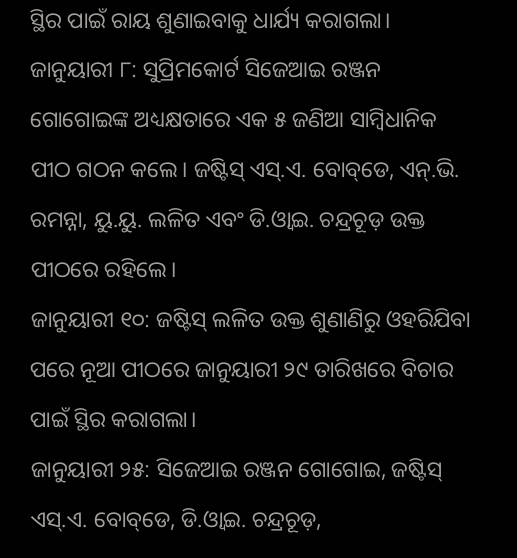ସ୍ଥିର ପାଇଁ ରାୟ ଶୁଣାଇବାକୁ ଧାର୍ଯ୍ୟ କରାଗଲା।
ଜାନୁୟାରୀ ୮: ସୁପ୍ରିମକୋର୍ଟ ସିଜେଆଇ ରଞ୍ଜନ ଗୋଗୋଇଙ୍କ ଅଧ୍ୟକ୍ଷତାରେ ଏକ ୫ ଜଣିଆ ସାମ୍ବିଧାନିକ ପୀଠ ଗଠନ କଲେ। ଜଷ୍ଟିସ୍‌ ଏସ୍‌.ଏ. ବୋବ୍‌ଡେ, ଏନ୍‌.ଭି. ରମନ୍ନା, ୟୁ.ୟୁ. ଲଳିତ ଏବଂ ଡି.ଓ୍ବାଇ. ଚନ୍ଦ୍ରଚୂଡ଼ ଉକ୍ତ ପୀଠରେ ରହିଲେ।
ଜାନୁୟାରୀ ୧୦: ଜଷ୍ଟିସ୍‌ ଲଳିତ ଉକ୍ତ ଶୁଣାଣିରୁ ଓହରିଯିବା ପରେ ନୂଆ ପୀଠରେ ଜାନୁୟାରୀ ୨୯ ତାରିଖରେ ବିଚାର ପାଇଁ ସ୍ଥିର କରାଗଲା।
ଜାନୁୟାରୀ ୨୫: ସିଜେଆଇ ରଞ୍ଜନ ଗୋଗୋଇ, ଜଷ୍ଟିସ୍‌ ଏସ୍‌.ଏ. ବୋବ୍‌ଡେ, ଡି.ଓ୍ବାଇ. ଚନ୍ଦ୍ରଚୂଡ଼,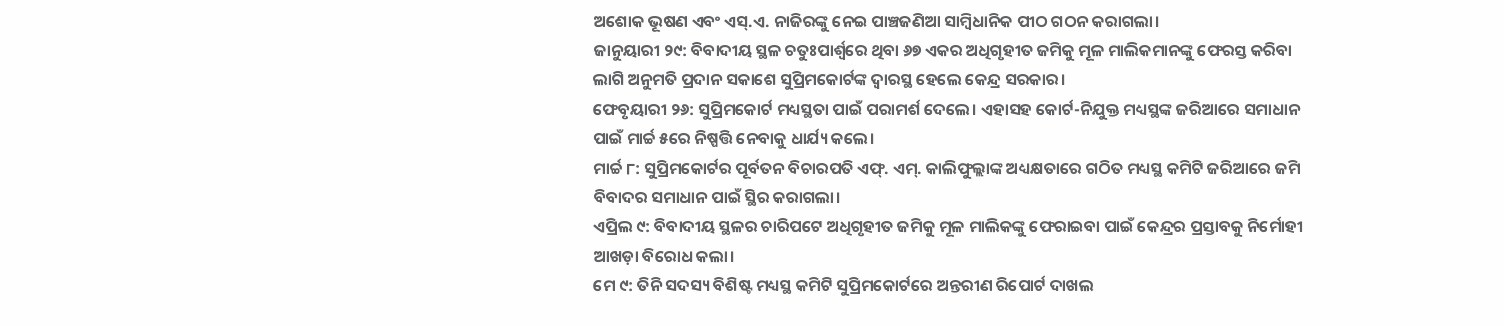ଅଶୋକ ଭୂଷଣ ଏବଂ ଏସ୍‌.ଏ. ନାଜିରଙ୍କୁ ନେଇ ପାଞ୍ଚଜଣିଆ ସାମ୍ବିଧାନିକ ପୀଠ ଗଠନ କରାଗଲା।
ଜାନୁୟାରୀ ୨୯: ବିବାଦୀୟ ସ୍ଥଳ ଚତୁଃପାର୍ଶ୍ୱରେ ଥିବା ୬୭ ଏକର ଅଧିଗୃହୀତ ଜମିକୁ ମୂଳ ମାଲିକମାନଙ୍କୁ ଫେରସ୍ତ କରିବା ଲାଗି ଅନୁମତି ପ୍ରଦାନ ସକାଶେ ସୁପ୍ରିମକୋର୍ଟଙ୍କ ଦ୍ୱାରସ୍ଥ ହେଲେ କେନ୍ଦ୍ର ସରକାର।
ଫେବୃୟାରୀ ୨୬: ସୁପ୍ରିମକୋର୍ଟ ମଧ୍ୟସ୍ଥତା ପାଇଁ ପରାମର୍ଶ ଦେଲେ। ଏହାସହ କୋର୍ଟ-ନିଯୁକ୍ତ ମଧ୍ୟସ୍ଥଙ୍କ ଜରିଆରେ ସମାଧାନ ପାଇଁ ମାର୍ଚ୍ଚ ୫ରେ ନିଷ୍ପତ୍ତି ନେବାକୁ ଧାର୍ଯ୍ୟ କଲେ।
ମାର୍ଚ୍ଚ ୮: ସୁପ୍ରିମକୋର୍ଟର ପୂର୍ବତନ ବିଚାରପତି ଏଫ୍‌. ଏମ୍‌. କାଲିଫୁଲ୍ଲାଙ୍କ ଅଧ୍ୟକ୍ଷତାରେ ଗଠିତ ମଧ୍ୟସ୍ଥ କମିଟି ଜରିଆରେ ଜମି ବିବାଦର ସମାଧାନ ପାଇଁ ସ୍ଥିର କରାଗଲା।
ଏପ୍ରିଲ ୯: ବିବାଦୀୟ ସ୍ଥଳର ଚାରିପଟେ ଅଧିଗୃହୀତ ଜମିକୁ ମୂଳ ମାଲିକଙ୍କୁ ଫେରାଇବା ପାଇଁ କେନ୍ଦ୍ରର ପ୍ରସ୍ତାବକୁ ନିର୍ମୋହୀ ଆଖଡ଼ା ବିରୋଧ କଲା।
ମେ ୯: ତିନି ସଦସ୍ୟ ବିଶିଷ୍ଟ ମଧ୍ୟସ୍ଥ କମିଟି ସୁପ୍ରିମକୋର୍ଟରେ ଅନ୍ତରୀଣ ରିପୋର୍ଟ ଦାଖଲ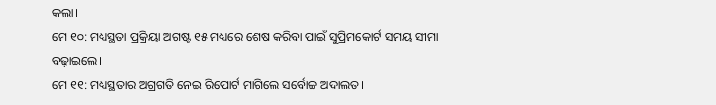କଲା।
ମେ ୧୦: ମଧ୍ୟସ୍ଥତା ପ୍ରକ୍ରିୟା ଅଗଷ୍ଟ ୧୫ ମଧ୍ୟରେ ଶେଷ କରିବା ପାଇଁ ସୁପ୍ରିମକୋର୍ଟ ସମୟ ସୀମା ବଢ଼ାଇଲେ।
ମେ ୧୧: ମଧ୍ୟସ୍ଥତାର ଅଗ୍ରଗତି ନେଇ ରିପୋର୍ଟ ମାଗିଲେ ସର୍ବୋଚ୍ଚ ଅଦାଲତ।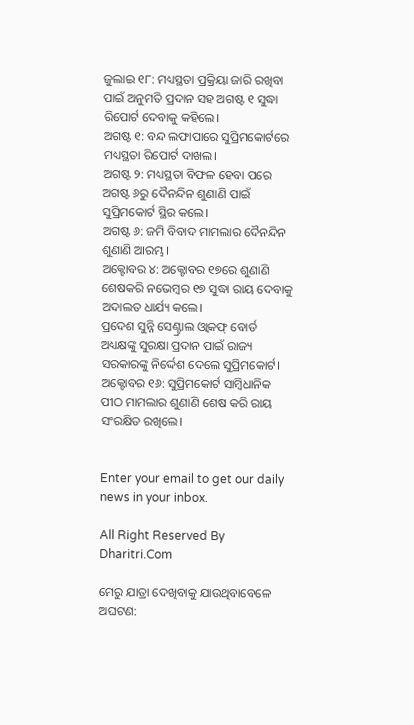ଜୁଲାଇ ୧୮: ମଧ୍ୟସ୍ଥତା ପ୍ରକ୍ରିୟା ଜାରି ରଖିବା ପାଇଁ ଅନୁମତି ପ୍ରଦାନ ସହ ଅଗଷ୍ଟ ୧ ସୁଦ୍ଧା ରିପୋର୍ଟ ଦେବାକୁ କହିଲେ।
ଅଗଷ୍ଟ ୧: ବନ୍ଦ ଲଫାପାରେ ସୁପ୍ରିମକୋର୍ଟରେ ମଧ୍ୟସ୍ଥତା ରିପୋର୍ଟ ଦାଖଲ।
ଅଗଷ୍ଟ ୨: ମଧ୍ୟସ୍ଥତା ବିଫଳ ହେବା ପରେ ଅଗଷ୍ଟ ୬ରୁ ଦୈନନ୍ଦିନ ଶୁଣାଣି ପାଇଁ ସୁପ୍ରିମକୋର୍ଟ ସ୍ଥିର କଲେ।
ଅଗଷ୍ଟ ୬: ଜମି ବିବାଦ ମାମଲାର ଦୈନନ୍ଦିନ ଶୁଣାଣି ଆରମ୍ଭ।
ଅକ୍ଟୋବର ୪: ଅକ୍ଟୋବର ୧୭ରେ ଶୁଣାଣି ଶେଷକରି ନଭେମ୍ବର ୧୭ ସୁଦ୍ଧା ରାୟ ଦେବାକୁ ଅଦାଲତ ଧାର୍ଯ୍ୟ କଲେ।
ପ୍ରଦେଶ ସୁନ୍ନି ସେଣ୍ଟ୍ରାଲ ଓ୍ବାକଫ୍‌ ବୋର୍ଡ ଅଧ୍ୟକ୍ଷଙ୍କୁ ସୁରକ୍ଷା ପ୍ରଦାନ ପାଇଁ ରାଜ୍ୟ ସରକାରଙ୍କୁ ନିର୍ଦ୍ଦେଶ ଦେଲେ ସୁପ୍ରିମକୋର୍ଟ।
ଅକ୍ଟୋବର ୧୬: ସୁପ୍ରିମକୋର୍ଟ ସାମ୍ବିଧାନିକ ପୀଠ ମାମଲାର ଶୁଣାଣି ଶେଷ କରି ରାୟ ସଂରକ୍ଷିତ ରଖିଲେ।


Enter your email to get our daily news in your inbox.

All Right Reserved By Dharitri.Com

ମେରୁ ଯାତ୍ରା ଦେଖିବାକୁ ଯାଉଥିବାବେଳେ ଅଘଟଣ: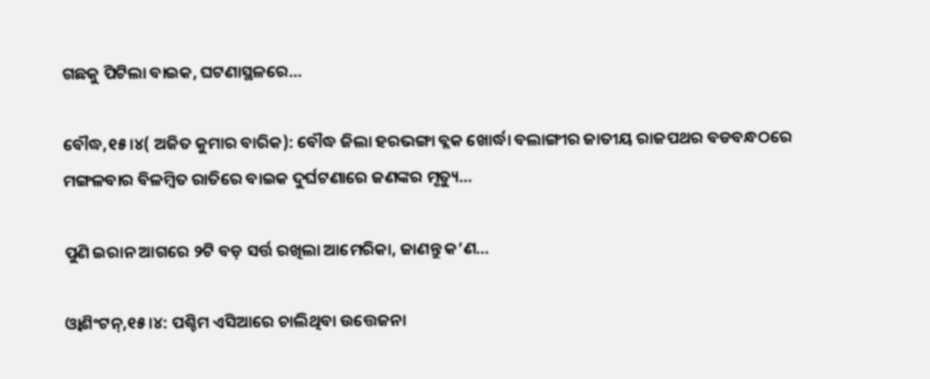ଗଛକୁ ପିଟିଲା ବାଇକ, ଘଟଣାସ୍ଥଳରେ…

ବୌଦ୍ଧ,୧୫।୪( ଅଜିତ କୁମାର ବାରିକ): ବୌଦ୍ଧ ଜିଲା ହରଭଙ୍ଗା ବ୍ଲକ ଖୋର୍ଦ୍ଧା ବଲାଙ୍ଗୀର ଜାତୀୟ ରାଜପଥର ବଡବନ୍ଧଠରେ ମଙ୍ଗଳବାର ବିଳମ୍ବିତ ରାତିରେ ବାଇକ ଦୁର୍ଘଟଣାରେ ଜଣଙ୍କର ମୃତ୍ୟୁ…

ପୁଣି ଇରାନ ଆଗରେ ୨ଟି ବଡ଼ ସର୍ତ୍ତ ରଖିଲା ଆମେରିକା, ଜାଣନ୍ତୁ କ’ଣ…

ଓ୍ବାଶିଂଟନ୍‌,୧୫।୪: ପଶ୍ଚିମ ଏସିଆରେ ଚାଲିଥିବା ଉତ୍ତେଜନା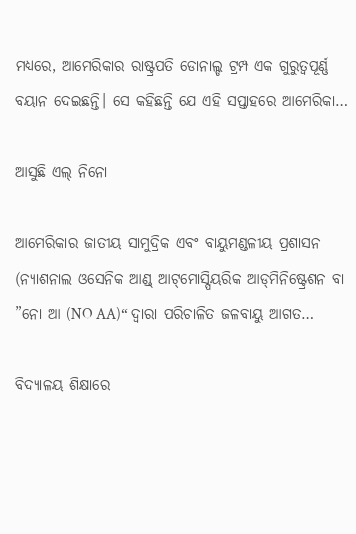ମଧ୍ୟରେ, ଆମେରିକାର ରାଷ୍ଟ୍ରପତି ଡୋନାଲ୍ଡ ଟ୍ରମ୍ପ ଏକ ଗୁରୁତ୍ୱପୂର୍ଣ୍ଣ ବୟାନ ଦେଇଛନ୍ତି। ସେ କହିଛନ୍ତି ଯେ ଏହି ସପ୍ତାହରେ ଆମେରିକା…

ଆସୁଛି ଏଲ୍‌ ନିନୋ

ଆମେରିକାର ଜାତୀୟ ସାମୁଦ୍ରିକ ଏବଂ ବାୟୁମଣ୍ଡଳୀୟ ପ୍ରଶାସନ (ନ୍ୟାଶନାଲ ଓସେନିକ ଆଣ୍ଡ୍‌ ଆଟ୍‌ମୋସ୍ପିୟରିକ ଆଡ୍‌ମିନିଷ୍ଟ୍ରେଶନ ବା ”ନୋ ଆ (NO AA)“ ଦ୍ୱାରା ପରିଚାଳିତ ଜଳବାୟୁ ଆଗତ…

ବିଦ୍ୟାଳୟ ଶିକ୍ଷାରେ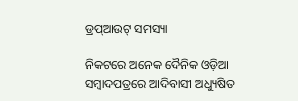ଡ୍ରପ୍‌ଆଉଟ୍‌ ସମସ୍ୟା

ନିକଟରେ ଅନେକ ଦୈନିକ ଓଡ଼ିଆ ସମ୍ବାଦପତ୍ରରେ ଆଦିବାସୀ ଅଧ୍ୟୁଷିତ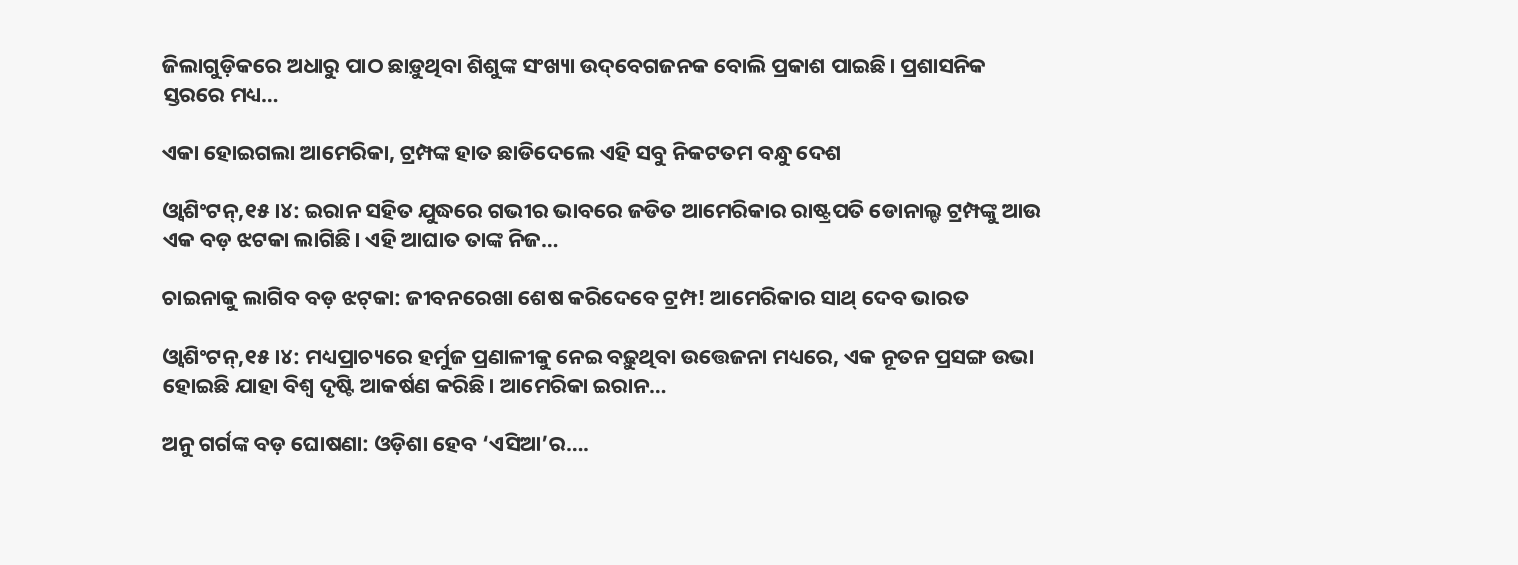ଜିଲାଗୁଡ଼ିକରେ ଅଧାରୁ ପାଠ ଛାଡ଼ୁଥିବା ଶିଶୁଙ୍କ ସଂଖ୍ୟା ଉଦ୍‌ବେଗଜନକ ବୋଲି ପ୍ରକାଶ ପାଇଛି। ପ୍ରଶାସନିକ ସ୍ତରରେ ମଧ୍ୟ…

ଏକା ହୋଇଗଲା ଆମେରିକା, ଟ୍ରମ୍ପଙ୍କ ହାତ ଛାଡିଦେଲେ ଏହି ସବୁ ନିକଟତମ ବନ୍ଧୁ ଦେଶ

ଓ୍ବାଶିଂଟନ୍‌,୧୫।୪: ଇରାନ ସହିତ ଯୁଦ୍ଧରେ ଗଭୀର ଭାବରେ ଜଡିତ ଆମେରିକାର ରାଷ୍ଟ୍ରପତି ଡୋନାଲ୍ଡ ଟ୍ରମ୍ପଙ୍କୁ ଆଉ ଏକ ବଡ଼ ଝଟକା ଲାଗିଛି। ଏହି ଆଘାତ ତାଙ୍କ ନିଜ…

ଚାଇନାକୁ ଲାଗିବ ବଡ଼ ଝଟ୍‌କା: ଜୀବନରେଖା ଶେଷ କରିଦେବେ ଟ୍ରମ୍ପ! ଆମେରିକାର ସାଥ୍‌ ଦେବ ଭାରତ

ଓ୍ବାଶିଂଟନ୍‌,୧୫।୪: ମଧ୍ୟପ୍ରାଚ୍ୟରେ ହର୍ମୁଜ ପ୍ରଣାଳୀକୁ ନେଇ ବଢ଼ୁଥିବା ଉତ୍ତେଜନା ମଧ୍ୟରେ, ଏକ ନୂତନ ପ୍ରସଙ୍ଗ ଉଭା ହୋଇଛି ଯାହା ବିଶ୍ୱ ଦୃଷ୍ଟି ଆକର୍ଷଣ କରିଛି। ଆମେରିକା ଇରାନ…

ଅନୁ ଗର୍ଗଙ୍କ ବଡ଼ ଘୋଷଣା: ଓଡ଼ିଶା ହେବ ‘ଏସିଆ’ର….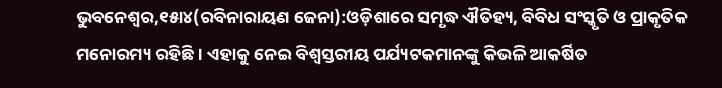ଭୁବନେଶ୍ୱର,୧୫ା୪(ରବିନାରାୟଣ ଜେନା):ଓଡ଼ିଶାରେ ସମୃଦ୍ଧ ଐତିହ୍ୟ, ବିବିଧ ସଂସ୍କୃତି ଓ ପ୍ରାକୃତିକ ମନୋରମ୍ୟ ରହିଛି। ଏହାକୁ ନେଇ ବିଶ୍ୱସ୍ତରୀୟ ପର୍ଯ୍ୟଟକମାନଙ୍କୁ କିଭଳି ଆକର୍ଷିତ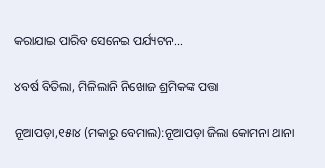କରାଯାଇ ପାରିବ ସେନେଇ ପର୍ଯ୍ୟଟନ…

୪ବର୍ଷ ବିତିଲା, ମିଳିଲାନି ନିଖୋଜ ଶ୍ରମିକଙ୍କ ପତ୍ତା

ନୂଆପଡ଼ା,୧୫ା୪ (ମକାରୁ ବେମାଲ):ନୂଆପଡ଼ା ଜିଲା କୋମନା ଥାନା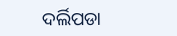ଦର୍ଲିପଡା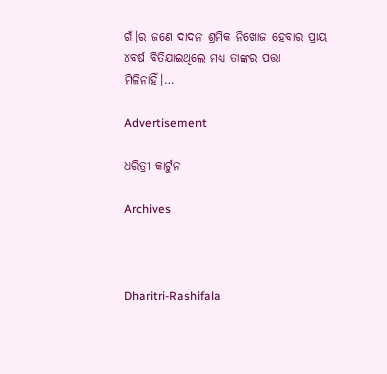ଗଁ।ର ଜଣେ ଦାଦନ ଶ୍ରମିକ ନିଖୋଜ ହେବାର ପ୍ରାୟ ୪ବର୍ଷ ବିତିଯାଇଥିଲେ ମଧ୍ୟ ତାଙ୍କର ପତ୍ତା ମିଳିନାହିଁ।…

Advertisement

ଧରିତ୍ରୀ କାର୍ଟୁନ

Archives



Dharitri-Rashifala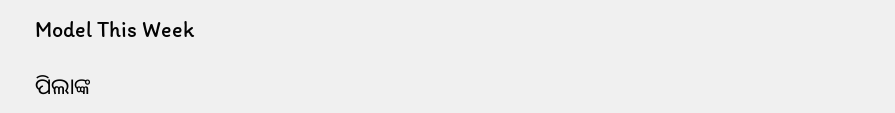Model This Week

ପିଲାଙ୍କ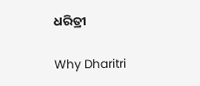ଧରିତ୍ରୀ

Why Dharitri